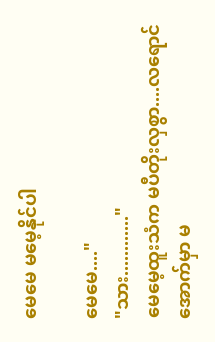မေမေ မမေ့နိုင်ပါ

မေမေ...."
"သား............"
မေမေ့ထူးသံက မပီတိုးလှစွာ....လရောင်အောက်မှာ မ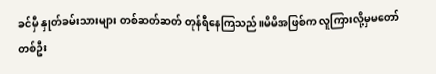ခင်မှီ နှုတ်ခမ်းသားများ တစ်ဆတ်ဆတ် တုန်ရီနေကြသည်။မိမိအဖြစ်က လူကြားလို့မှမတော်
တစ်ဦး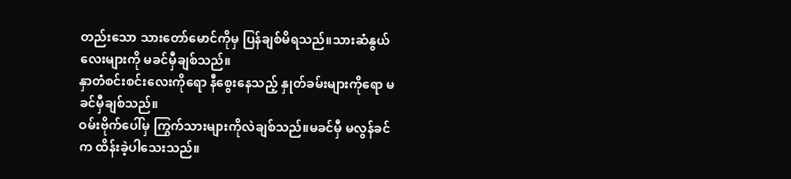တည်းသော သားတော်မောင်ကိုမှ ပြန်ချစ်မိရသည်။သားဆံနွယ်လေးများကို မခင်မှီချစ်သည်။
နှာတံစင်းစင်းလေးကိုရော နီစွေးနေသည့် နှုတ်ခမ်းများကိုရော မခင်မှီချစ်သည်။
ဝမ်းဗိုက်ပေါ်မှ ကြွက်သားများကိုလဲချစ်သည်။မခင်မှီ မလွန်ခင်က ထိန်းခဲ့ပါသေးသည်။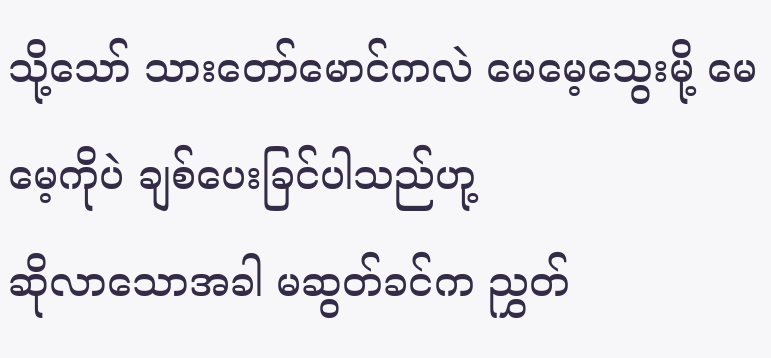သို့သော် သားတော်မောင်ကလဲ မေမေ့သွေးမို့ မေမေ့ကိုပဲ ချစ်ပေးခြင်ပါသည်ဟု့
ဆိုလာသောအခါ မဆွတ်ခင်က ညွှတ်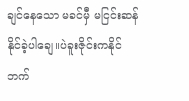ချင်နေသော မခင်မှီ မငြင်းဆန်နိုင်ခဲ့ပါချေ။ပဲခူးဇိုင်းကနိုင် ဘက်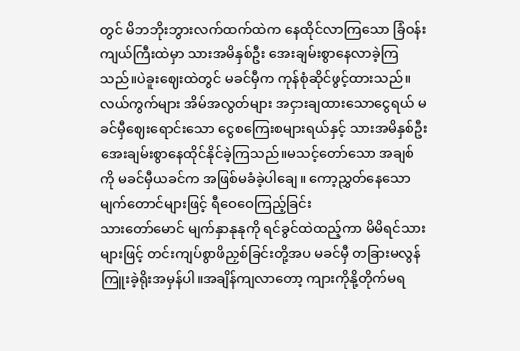တွင် မိဘဘိုးဘွားလက်ထက်ထဲက နေထိုင်လာကြသော ခြံဝန်းကျယ်ကြီးထဲမှာ သားအမိနှစ်ဦး အေးချမ်းစွာနေလာခဲ့ကြသည်။ပဲခူးဈေးထဲတွင် မခင်မှီက ကုန်စုံဆိုင်ဖွင့်ထားသည်။ လယ်ကွက်များ အိမ်အလွတ်များ အငှားချထားသောငွေရယ် မခင်မှီဈေးရောင်းသော ငွေစကြေးစများရယ်နှင့် သားအမိနှစ်ဦး အေးချမ်းစွာနေထိုင်နိုင်ခဲ့ကြသည်။မသင့်တော်သော အချစ်ကို မခင်မှီယခင်က အဖြစ်မခံခဲ့ပါချေ။ ကော့ညွှတ်နေသော မျက်တောင်များဖြင့် ရီဝေဝေကြည့်ခြင်း
သားတော်မောင် မျက်နှာနုနုကို ရင်ခွင်ထဲထည့်ကာ မိမိရင်သားများဖြင့် တင်းကျပ်စွာဖိညှစ်ခြင်းတို့အပ မခင်မှီ တခြားမလွန်ကြူးခဲ့ရိုးအမှန်ပါ။အချိန်ကျလာတော့ ကျားကိုနို့တိုက်မရ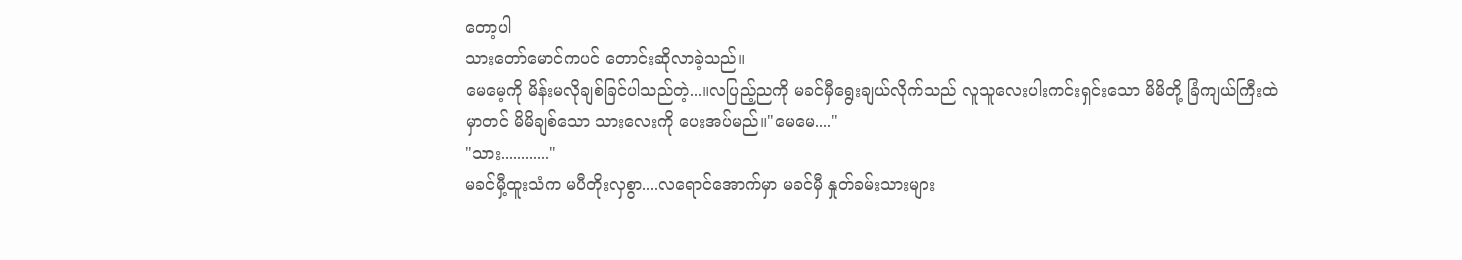တော့ပါ
သားတော်မောင်ကပင် တောင်းဆိုလာခဲ့သည်။
မေမေ့ကို မိန်းမလိုချစ်ခြင်ပါသည်တဲ့...။လပြည့်ညကို မခင်မှီရွေးချယ်လိုက်သည် လူသူလေးပါးကင်းရှင်းသော မိမိတို့ ခြံကျယ်ကြီးထဲမှာတင် မိမိချစ်သော သားလေးကို ပေးအပ်မည်။"မေမေ...."
"သား............"
မခင်မှီ့ထူးသံက မပီတိုးလှစွာ....လရောင်အောက်မှာ မခင်မှီ နှုတ်ခမ်းသားများ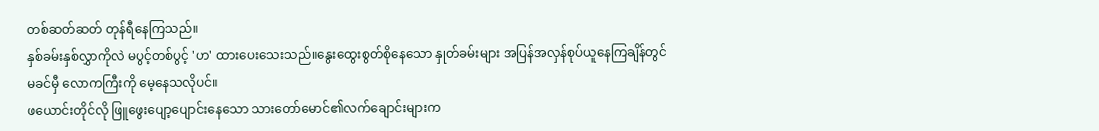တစ်ဆတ်ဆတ် တုန်ရီနေကြသည်။
နှစ်ခမ်းနှစ်လွှာကိုလဲ မပွင့်တစ်ပွင့် 'ဟ' ထားပေးသေးသည်။နွေးထွေးစွတ်စိုနေသော နှုတ်ခမ်းများ အပြန်အလှန်စုပ်ယူနေကြချိန်တွင်
မခင်မှီ လောကကြီးကို မေ့နေသလိုပင်။
ဖယောင်းတိုင်လို ဖြူဖွေးပျော့ပျောင်းနေသော သားတော်မောင်၏လက်ချောင်းများက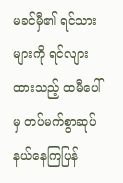မခင်မှီ၏ ရင်သားများကို ရင်လျားထားသည့် ထမီပေါ်မှ တပ်မက်စွာဆုပ်နယ်နေကြပြန်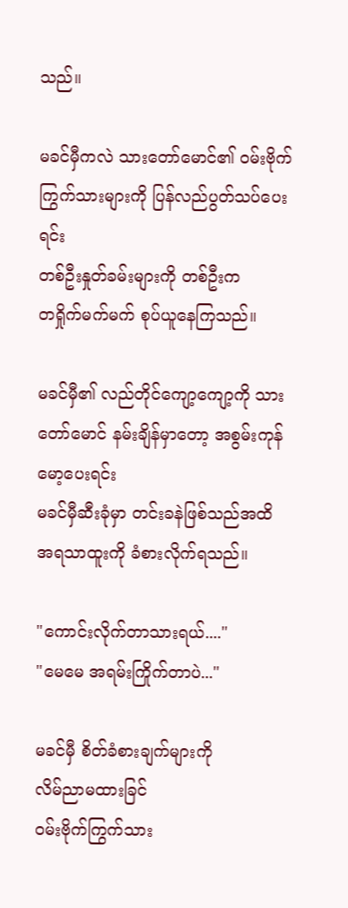သည်။

မခင်မှီကလဲ သားတော်မောင်၏ ဝမ်းဗိုက်ကြွက်သားများကို ပြန်လည်ပွတ်သပ်ပေးရင်း
တစ်ဦးနှုတ်ခမ်းများကို တစ်ဦးက
တရှိုက်မက်မက် စုပ်ယူနေကြသည်။

မခင်မှီ၏ လည်တိုင်ကျော့ကျော့ကို သားတော်မောင် နမ်းချိန်မှာတော့ အစွမ်းကုန်မော့ပေးရင်း
မခင်မှီဆီးခုံမှာ တင်းခနဲဖြစ်သည်အထိ အရသာထူးကို ခံစားလိုက်ရသည်။

"ကောင်းလိုက်တာသားရယ်...."
"မေမေ အရမ်းကြိုက်တာပဲ..."

မခင်မှီ စိတ်ခံစားချက်များကို
လိမ်ညာမထားခြင်
ဝမ်းဗိုက်ကြွက်သား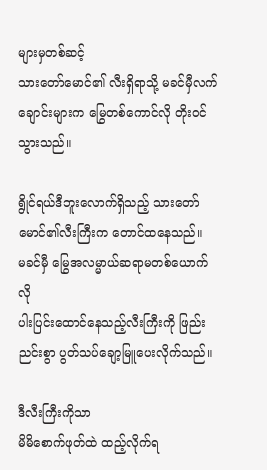များမှတစ်ဆင့်
သားတော်မောင်၏ လီးရှိရာသို့ မခင်မှီလက်ချောင်းများက မြွေတစ်ကောင်လို တိုးဝင်သွားသည်။

ရွိုင်ရယ်ဒီဘူးလောက်ရှိသည့် သားတော်မောင်၏လီးကြီးက တောင်ထနေသည်။
မခင်မှီ မြွေအလမ္မာယ်ဆရာမတစ်ယောက်လို
ပါးပြင်းထောင်နေသည့်လီးကြီးကို ဖြည်းညင်းစွာ ပွတ်သပ်ချော့မြူပေးလိုက်သည်။

ဒီလီးကြီးကိုသာ
မိမိစောက်ဖုတ်ထဲ ထည့်လိုက်ရ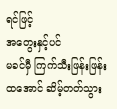ရင်ဖြင့် ‌
အတွေးနှင့်ပင်
မခင်မှီ ကြက်သီးဖြန်းဖြန်းထအောင် ဆိမ့်တတ်သွား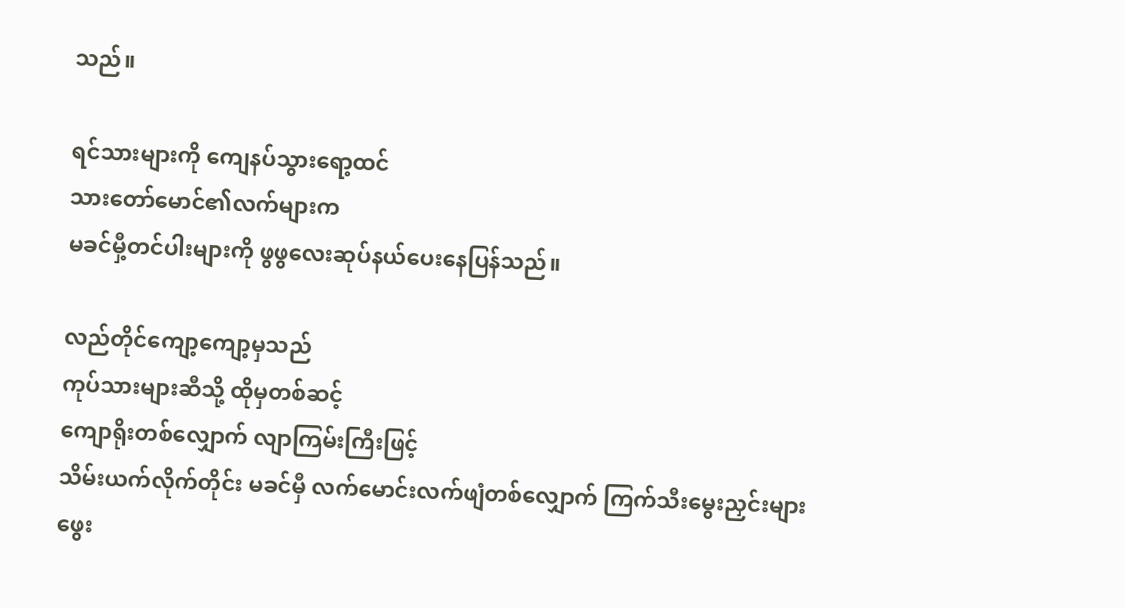သည်။

ရင်သားများကို ကျေနပ်သွားရော့ထင်
သားတော်မောင်၏လက်များက
မခင်မှီ့တင်ပါးများကို ဖွဖွလေးဆုပ်နယ်ပေးနေပြန်သည်။

လည်တိုင်ကျော့ကျော့မှသည်
ကုပ်သားများဆီသို့ ထိုမှတစ်ဆင့်
ကျောရိုးတစ်လျှောက် လျာကြမ်းကြီးဖြင့်
သိမ်းယက်လိုက်တိုင်း မခင်မှီ လက်မောင်းလက်ဖျံတစ်‌လျှောက် ကြက်သီးမွေးညှင်းများ
ဖွေး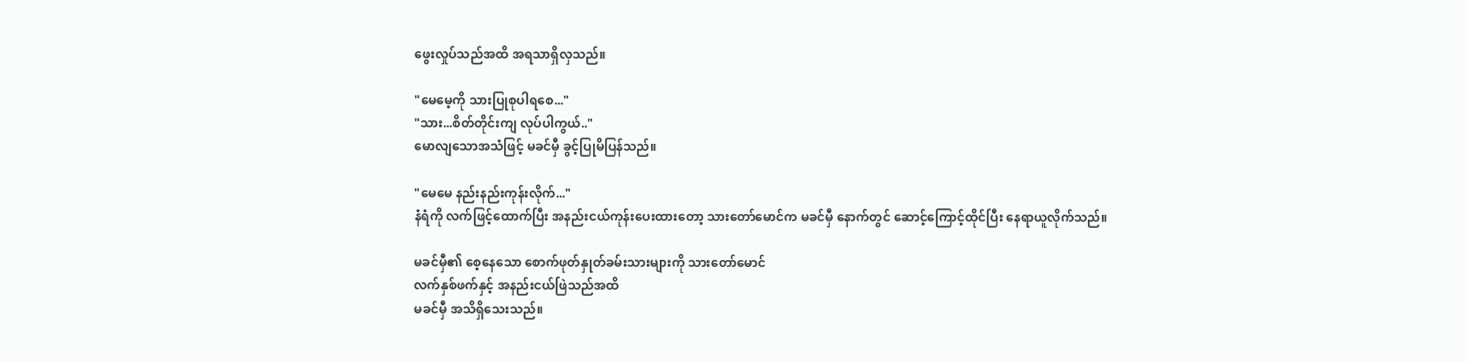ဖွေးလှုပ်သည်အထိ အရသာရှိလှသည်။

"မေမေ့ကို သားပြုစုပါရစေ..."
"သား...စိတ်တိုင်းကျ လုပ်ပါကွယ်.."
မောလျသောအသံဖြင့် မခင်မှီ ခွင့်ပြုမိပြန်သည်။

"မေမေ နည်းနည်းကုန်းလိုက်..."
နံရံကို လက်ဖြင့်ထောက်ပြီး အနည်းငယ်ကုန်းပေးထားတော့ သားတော်မောင်က မခင်မှီ နောက်တွင် ဆောင့်ကြောင့်ထိုင်ပြီး နေရာယူလိုက်သည်။

မခင်မှီ၏ စေ့နေသော စောက်ဖုတ်နှုတ်ခမ်းသားများကို သားတော်မောင်
လက်နှစ်ဖက်နှင့် အနည်းငယ်ဖြဲသည်အထိ
မခင်မှီ အသိရှိသေးသည်။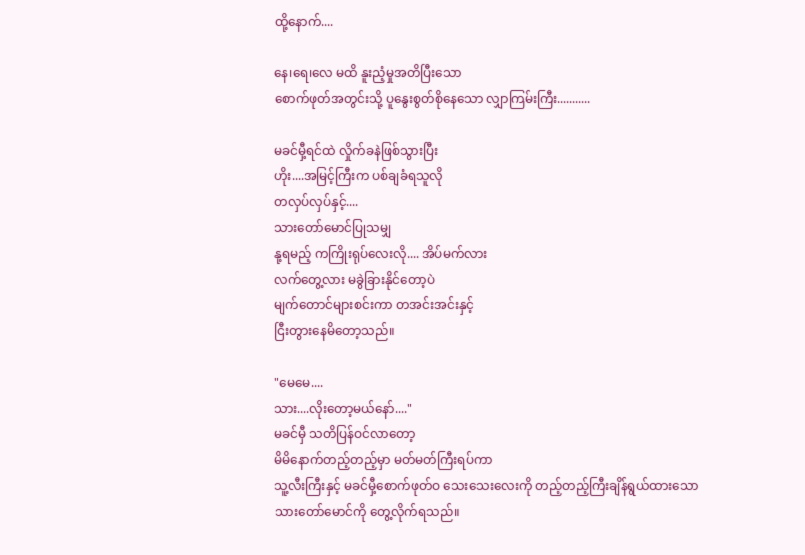ထို့နောက်....

နေ၊ရေ၊လေ မထိ နူးညံ့မှုအတိပြီးသော
စောက်ဖုတ်အတွင်းသို့ ပူနွေးစွတ်စိုနေသော လျှာကြမ်းကြီး...........

မခင်မှီ့ရင်ထဲ လှိုက်ခနဲဖြစ်သွားပြီး
ဟိုး....အမြင့်ကြီးက ပစ်ချခံရသူလို
တလှပ်လှပ်နှင့်....
သားတော်မောင်ပြုသမျှ
နု့ရမည့် ကကြိုးရုပ်လေးလို.... အိပ်မက်လား
လက်တွေ့လား မခွဲခြားနိုင်တော့ပဲ
မျက်တောင်များစင်းကာ တအင်းအင်းနှင့်
ငြီးတွားနေမိတော့သည်။

"မေမေ....
သား....လိုးတော့မယ်နော်...."
မခင်မှီ သတိပြန်ဝင်လာတော့
မိမိနောက်တည့်တည့်မှာ မတ်မတ်ကြီးရပ်ကာ
သူ့လီးကြီးနှင့် မခင်မှီ့စောက်ဖုတ်ဝ သေးသေးလေးကို တည့်တည့်ကြီးချိန်ရွယ်ထားသော
သားတော်မောင်ကို တွေ့လိုက်ရသည်။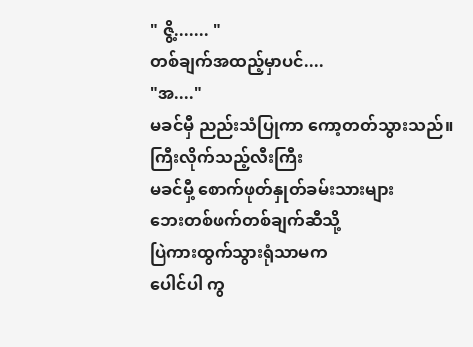" ဇွိ့....... "
တစ်ချက်အထည့်မှာပင်....
"အ...."
မခင်မှီ ညည်းသံပြုကာ ကော့တတ်သွားသည်။
ကြီးလိုက်သည့်လီးကြီး
မခင်မှီ့ စောက်ဖုတ်နှုတ်ခမ်းသားများ
ဘေးတစ်ဖက်တစ်ချက်ဆီသို့
ပြဲကားထွက်သွားရုံသာမက
ပေါင်ပါ ကွ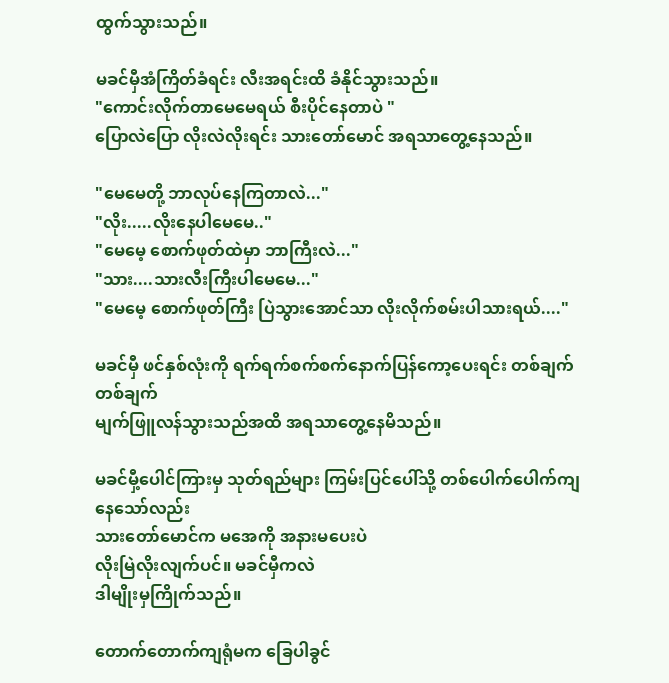ထွက်သွားသည်။

မခင်မှီအံကြိတ်ခံရင်း လီးအရင်းထိ ခံနိုင်သွားသည်။
"ကောင်းလိုက်တာမေမေရယ် စီးပိုင်နေတာပဲ "
ပြောလဲပြော လိုးလဲလိုးရင်း သားတော်မောင် အရသာတွေ့နေသည်။

"မေမေတို့ ဘာလုပ်နေကြတာလဲ..."
"လိုး.....လိုးနေပါမေမေ‌.."
"မေမေ့ စောက်ဖုတ်ထဲမှာ ဘာကြီးလဲ..."
"သား....သားလီးကြီးပါမေမေ..."
"မေမေ့ စောက်ဖုတ်ကြီး ပြဲသွားအောင်သာ လိုးလိုက်စမ်းပါသားရယ်...."

မခင်မှီ ဖင်နှစ်လုံးကို ရက်ရက်စက်စက်နောက်ပြန်ကော့ပေးရင်း တစ်ချက်တစ်ချက်
မျက်ဖြူလန်သွားသည်အထိ အရသာတွေ့နေမိသည်။

မခင်မှီ့ပေါင်ကြားမှ သုတ်ရည်များ ကြမ်းပြင်ပေါ်သို့ တစ်ပေါက်ပေါက်ကျနေသော်လည်း
သားတော်မောင်က မအေကို အနားမပေးပဲ
လိုးမြဲလိုးလျက်ပင်။ မခင်မှီကလဲ
ဒါမျိုးမှကြိုက်သည်။

တောက်တောက်ကျရုံမက ခြေပါခွင်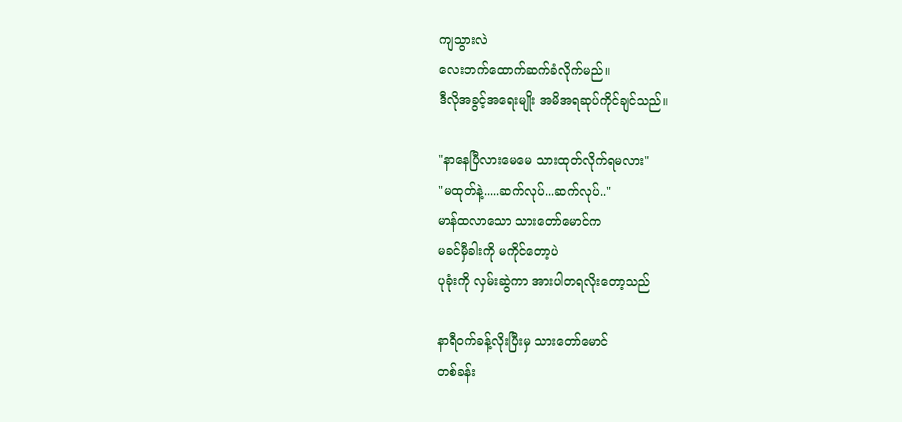ကျသွားလဲ
လေးဘက်ထောက်ဆက်ခံလိုက်မည်။
ဒီလိုအခွင့်အရေးမျိုး အမိအရဆုပ်ကိုင်ချင်သည်။

"နာနေပြီလားမေမေ သားထုတ်လိုက်ရမလား"
"မထုတ်နဲ့.....ဆက်လုပ်...ဆက်လုပ်.."
မာန်ထလာသော ‌သားတော်မောင်က
မခင်မှီခါးကို မကိုင်‌တော့ပဲ
ပုခုံးကို လှမ်းဆွဲကာ အားပါတရလိုးတော့သည်

နာရီဝက်ခန့်လိုးပြီးမှ သားတော်မောင်
တစ်ခန်း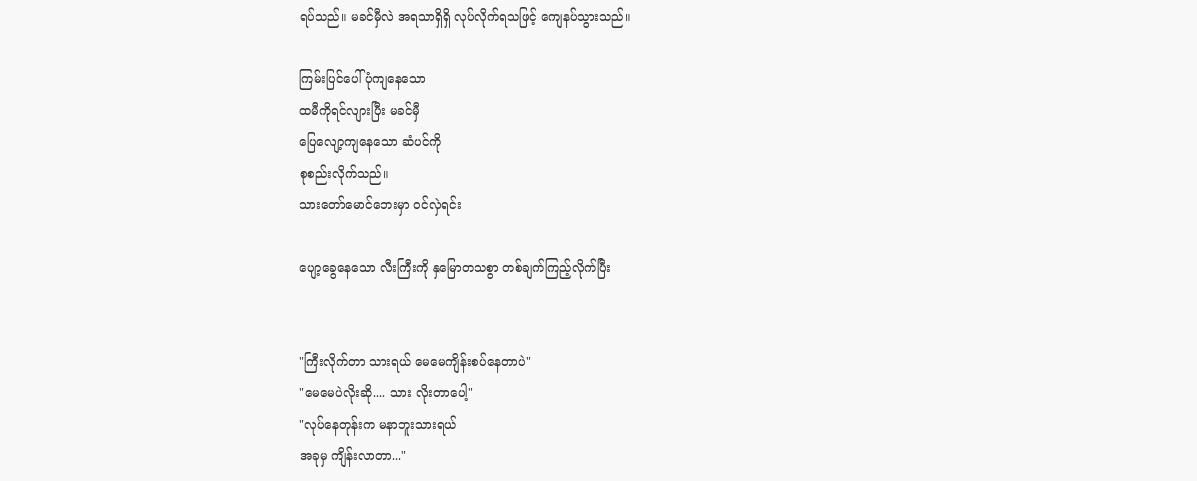ရပ်သည်။ မခင်မှီလဲ အရသာရှိရှိ လုပ်လိုက်ရသဖြင့် ကျေနပ်သွားသည်။

ကြမ်းပြင်ပေါ် ပုံကျနေသော
ထမီကိုရင်လျားပြီး မခင်မှီ
ပြေလျော့ကျနေသော ဆံပင်ကို
စုစည်းလိုက်သည်။
သားတော်မောင်ဘေးမှာ ဝင်လှဲရင်း

ပျော့ခွေနေသော လီးကြီးကို နှမြောတသစွာ တစ်ချက်ကြည့်လိုက်ပြီး


"ကြီးလိုက်တာ သားရယ် မေမေကျိန်းစပ်နေတာပဲ"
"မေမေပဲလိုးဆို.... သား လိုးတာပေါ့"
"လုပ်နေတုန်းက မနာဘူးသားရယ်
အခုမှ ကျိန်းလာတာ..."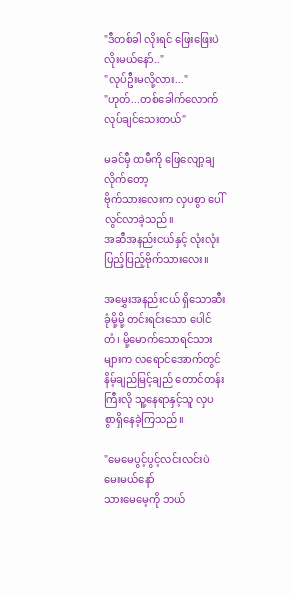"ဒီတစ်ခါ လိုးရင် ဖြေးဖြေးပဲလိုးမယ်နော်.."
"လုပ်ဦးမလို့လား..."
"ဟုတ်...တစ်ခေါက်လောက် လုပ်ချင်သေးတယ်"

မခင်မှီ ထမီကို ဖြေလျော့ချလိုက်တော့
ဗိုက်သားလေးက လှပစွာ ပေါ်လွင်လာခဲ့သည်။
အဆီအနည်းငယ်နှင့် လုံးလုံးပြည့်ပြည့်ဗိုက်သားလေး။

အမွှေးအနည်းငယ် ရှိသောဆီးခုံမို့မို့ တင်းရင်းသော ပေါင်တံ၊ မို့မောက်သောရင်သားများက လရောင်အောက်တွင်
နိမ့်ချည်မြင့်ချည် တောင်တန်းကြီးလို သူ့နေရာနှင့်သူ လှပစွာ‌ရှိနေခဲ့ကြသည်။

"မေမေပွင့်ပွင့်လင်းလင်းပဲမေးမယ်နော်
သားမေမေ့ကို ဘယ်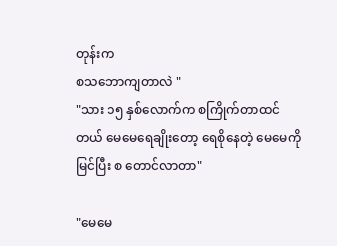တုန်းက
စသဘောကျတာလဲ "
"သား ၁၅ နှစ်လောက်က စကြိုက်တာထင်တယ် မေမေရေချိုးတော့ ရေစိုနေတဲ့ မေမေကိုမြင်ပြီး စ တောင်လာတာ"

"မေမေ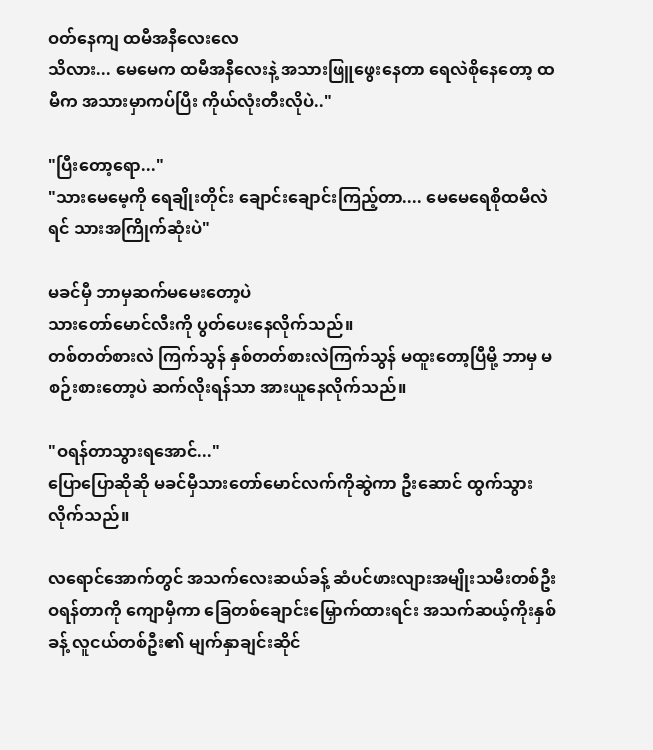ဝတ်နေကျ ထမီအနီလေးလေ
သိလား... မေမေက ထမီအနီလေးနဲ့ အသားဖြူဖွေးနေတာ ရေလဲစိုနေတော့ ထမီက အသားမှာကပ်ပြီး ကိုယ်လုံးတီးလိုပဲ.."

"ပြီးတော့ရော..."
"သားမေမေ့ကို ရေချိုးတိုင်း ချောင်း‌ချောင်းကြည့်တာ.... မေမေ‌ရေစိုထမီလဲရင် သားအကြိုက်ဆုံးပဲ"

မခင်မှီ ဘာမှဆက်မမေးတော့ပဲ
သားတော်မောင်လီးကို ပွတ်ပေးနေလိုက်သည်။
တစ်တတ်စားလဲ ကြက်သွန် နှစ်တတ်စားလဲကြက်သွန် မထူးတော့ပြီမို့ ဘာမှ မစဉ်းစားတော့ပဲ ဆက်လိုးရန်သာ အားယူနေလိုက်သည်။

"ဝရန်တာသွားရအောင်..."
ပြောပြောဆိုဆို မခင်မှီသားတော်မောင်လက်ကိုဆွဲကာ ဦးဆောင် ထွက်သွားလိုက်သည်။

လရောင်အောက်တွင် အသက်လေးဆယ်ခန့် ဆံပင်ဖားလျားအမျိုးသမီးတစ်ဦး
ဝရန်တာကို ကျောမှီကာ ခြေတစ်ချောင်းမြှောက်ထားရင်း အသက်ဆယ့်ကိုးနှစ်ခန့် လူငယ်တစ်ဦး၏ မျက်နှာချင်းဆိုင်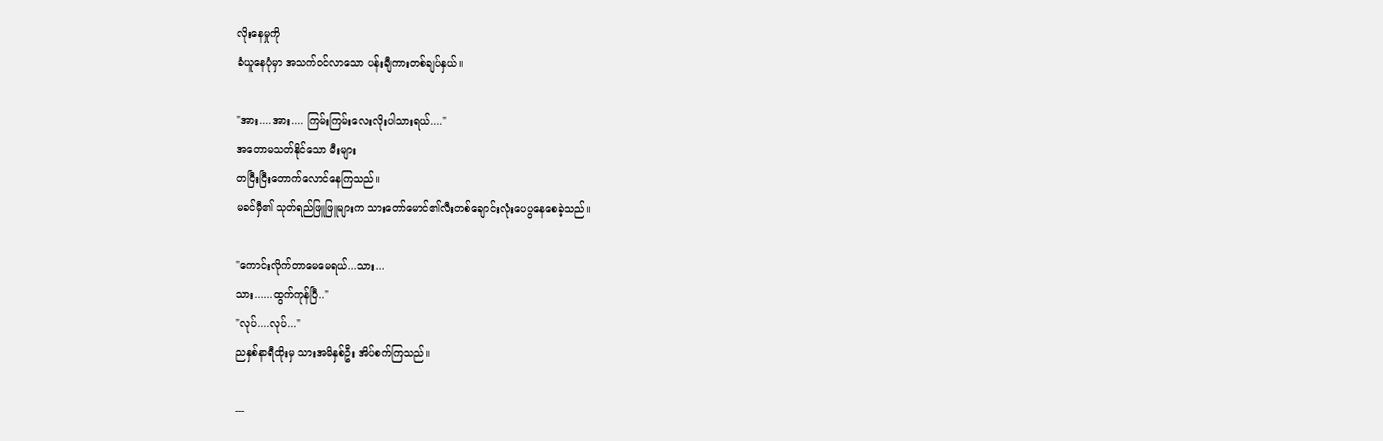လိုးနေမှုကို
ခံယူနေပုံမှာ အသက်ဝင်လာသော ပန်းချီကားတစ်ချပ်နှယ်။

"အား....အား.... ကြမ်းကြမ်းလေးလိုးပါသားရယ်...."
အတောမသတ်နိုင်သော မီးများ
တငြီးငြီးတောက်လောင်နေကြသည်။
မခင်မှီ၏ သုတ်ရည်ဖြူဖြူများက သားတော်မောင်၏လီးတစ်ချောင်းလုံးပေပွနေစေခဲ့သည်။

"ကောင်းလိုက်တာမေမေရယ်...သား...
သား......ထွက်ကုန်ပြီ.."
"လုပ်....လုပ်..."
ညနှစ်နာရီထိုးမှ သားအမိနှစ်ဦး အိပ်စက်ကြသည်။

---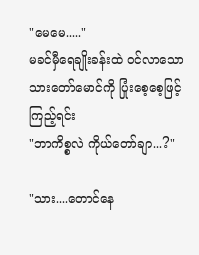"မေမေ....."
မခင်မှီရေချိုးခန်းထဲ ဝင်လာသော သားတော်မောင်ကို ပြုံးစေ့စေ့ဖြင့်ကြည့်ရင်း
"ဘာကိစ္စလဲ ကိုယ်တော်ချာ...?"

"သား....တောင်နေ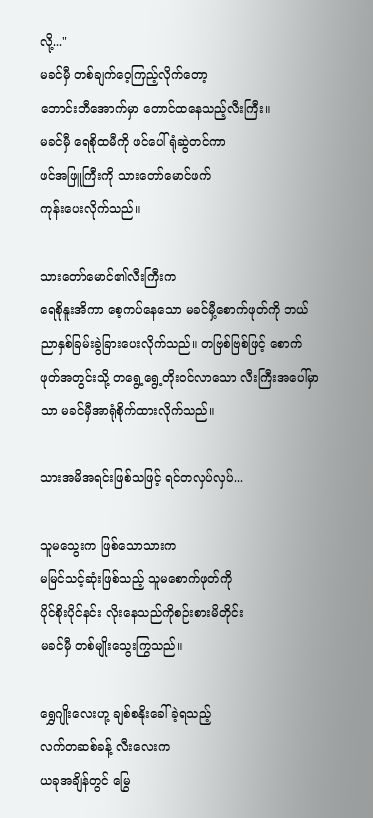လို့..."
မခင်မှီ တစ်ချက်ဝေ့ကြည့်လိုက်တော့
ဘောင်းဘီအောက်မှာ တောင်ထနေသည့်လီးကြီး။
မခင်မှီ ရေစိုထမီကို ဖင်ပေါ်ရုံဆွဲတင်ကာ
ဖင်အဖြူကြီးကို သားတော်မောင်ဖက်
ကုန်းပေးလိုက်သည်။

သားတော်မောင်၏လီးကြီးက
ရေစိုနူးအိကာ စေ့ကပ်နေသော မခင်မှီ့စောက်ဖုတ်ကို ဘယ်ညာနှစ်ခြမ်းခွဲခြားပေးလိုက်သည်။ တဗြစ်ဗြစ်ဖြင့် စောက်ဖုတ်အတွင်းသို့ တရွေ့ရွေ့တိုးဝင်လာသော လီးကြီးအပေါ်မှာသာ မခင်မှီအာရုံစိုက်ထားလိုက်သည်။

သားအမိအရင်းဖြစ်သဖြင့် ရင်တလှပ်လှပ်...

သူမသွေးက ဖြစ်သောသားက
မမြင်သင့်ဆုံးဖြစ်သည့် သူမစောက်ဖုတ်ကို
ပိုင်စိုးပိုင်နင်း လိုးနေသည်ကိုစဉ်းစားမိတိုင်း
မခင်မှီ တစ်မျိုးသွေးကြွသည်။

ရွှေဂျိုးလေးဟု့ ချစ်စနိုးခေါ်ခဲ့ရသည့်
လက်တဆစ်ခန့် လီးလေးက
ယခုအချိန်တွင် မြွေ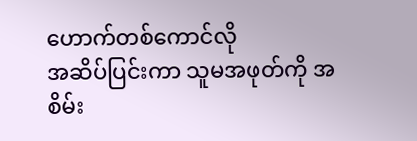ဟောက်တစ်ကောင်လို
အဆိပ်ပြင်းကာ သူမအဖုတ်ကို အစိမ်း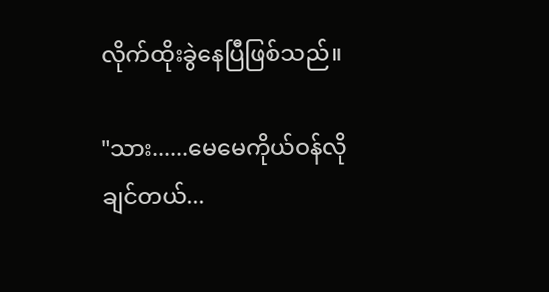လိုက်ထိုးခွဲနေပြီဖြစ်သည်။

"သား......မေမေကိုယ်ဝန်လိုချင်တယ်...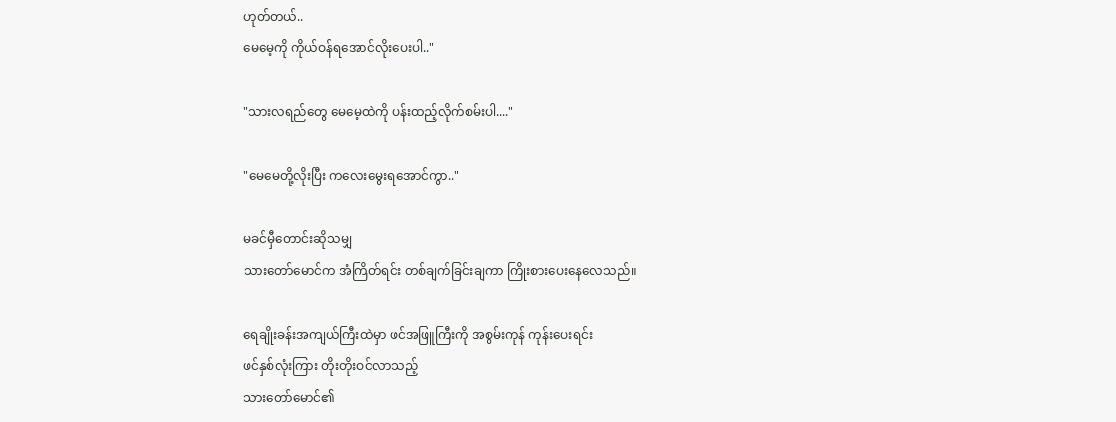ဟုတ်တယ်..
မေမေ့ကို ကိုယ်ဝန်ရအောင်လိုးပေးပါ.."

"သားလရည်တွေ မေမေ့ထဲကို ပန်းထည့်လိုက်စမ်းပါ...."

"မေမေတို့လိုးပြီး ကလေးမွေးရအောင်ကွာ.."

မခင်မှီတောင်းဆိုသမျှ
သားတော်မောင်က အံကြိတ်ရင်း တစ်ချက်ခြင်းချကာ ကြိုးစားပေးနေလေသည်။

ရေချိုးခန်းအကျယ်ကြီးထဲမှာ ဖင်အဖြူကြီးကို အစွမ်းကုန် ကုန်းပေးရင်း
ဖင်နှစ်လုံးကြား တိုးတိုးဝင်လာသည့်
သားတော်မောင်၏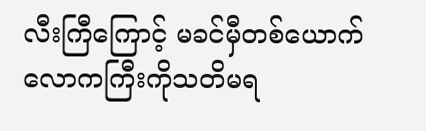လီးကြီကြောင့် မခင်မှီတစ်ယောက် လောကကြီးကိုသတိမရ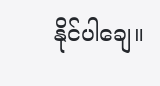နိုင်ပါချေ။